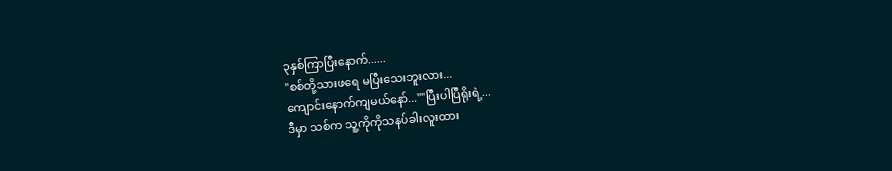၃နှစ်ကြာပြီးနောက်......
"စစ်တို့သားဖရေ မပြီးသေးဘူးလား...
ကျောင်းနောက်ကျမယ်နော်...""ပြီးပါပြီရိုးရဲ့...
ဒီမှာ သစ်က သူ့ကိုကိုသနပ်ခါးလူးထား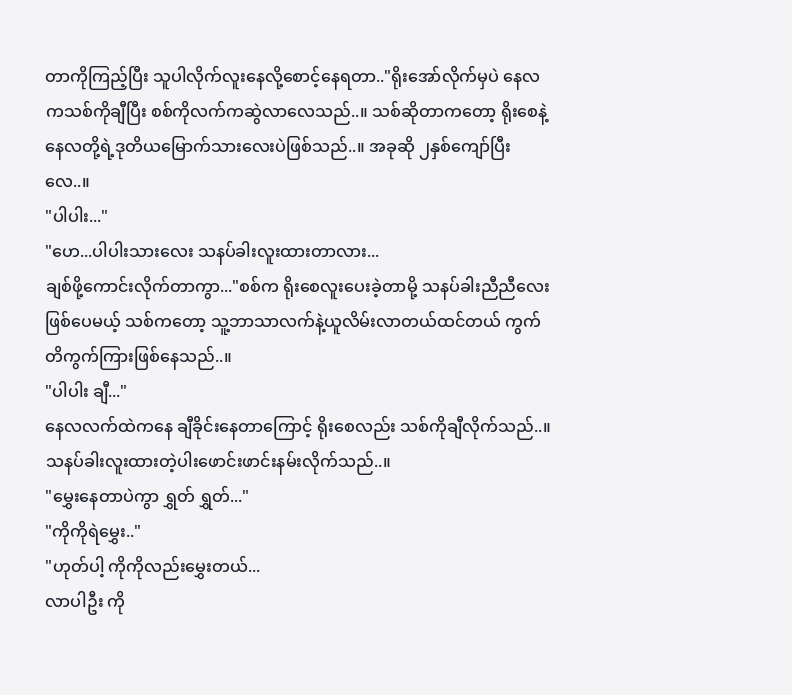တာကိုကြည့်ပြီး သူပါလိုက်လူးနေလို့စောင့်နေရတာ.."ရိုးအော်လိုက်မှပဲ နေလကသစ်ကိုချီပြီး စစ်ကိုလက်ကဆွဲလာလေသည်..။ သစ်ဆိုတာကတော့ ရိုးစေနဲ့နေလတို့ရဲ့ဒုတိယမြောက်သားလေးပဲဖြစ်သည်..။ အခုဆို ၂နှစ်ကျော်ပြီးလေ..။
"ပါပါး..."
"ဟေ...ပါပါးသားလေး သနပ်ခါးလူးထားတာလား...
ချစ်ဖို့ကောင်းလိုက်တာကွာ..."စစ်က ရိုးစေလူးပေးခဲ့တာမို့ သနပ်ခါးညီညီလေးဖြစ်ပေမယ့် သစ်ကတော့ သူ့ဘာသာလက်နဲ့ယူလိမ်းလာတယ်ထင်တယ် ကွက်တိကွက်ကြားဖြစ်နေသည်..။
"ပါပါး ချီ..."
နေလလက်ထဲကနေ ချီခိုင်းနေတာကြောင့် ရိုးစေလည်း သစ်ကိုချီလိုက်သည်..။ သနပ်ခါးလူးထားတဲ့ပါးဖောင်းဖာင်းနမ်းလိုက်သည်..။
"မွှေးနေတာပဲကွာ ရွှတ် ရွှတ်..."
"ကိုကိုရဲမွှေး.."
"ဟုတ်ပါ့ ကိုကိုလည်းမွှေးတယ်...
လာပါဦး ကို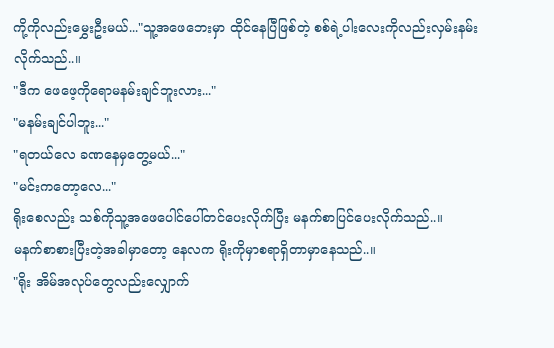ကို့ကိုလည်းမွှေးဦးမယ်..."သူ့အဖေဘေးမှာ ထိုင်နေပြီဖြစ်တဲ့ စစ်ရဲ့ပါးလေးကိုလည်းလှမ်းနမ်းလိုက်သည်..။
"ဒီက ဖေဖေ့ကိုရောမနမ်းချင်ဘူးလား..."
"မနမ်းချင်ပါဘူး..."
"ရတယ်လေ ခဏနေမှတွေ့မယ်..."
"မင်းကတော့လေ..."
ရိုးစေလည်း သစ်ကိုသူ့အဖေပေါင်ပေါ်တင်ပေးလိုက်ပြီး မနက်စာပြင်ပေးလိုက်သည်..။
မနက်စာစားပြီးတဲ့အခါမှာတော့ နေလက ရိုးကိုမှာစရာရှိတာမှာနေသည်..။
"ရိုး အိမ်အလုပ်တွေလည်းလျှောက်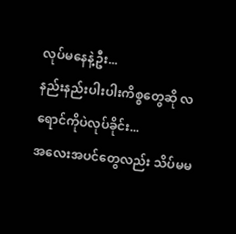လုပ်မနေနဲ့ဦး...
နည်းနည်းပါးပါးကိစ္စတွေဆို လရောင်ကိုပဲလုပ်ခိုင်း...
အလေးအပင်တွေလည်း သိပ်မမ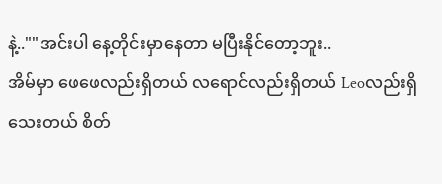နဲ့..""အင်းပါ နေ့တိုင်းမှာနေတာ မပြီးနိုင်တော့ဘူး..
အိမ်မှာ ဖေဖေလည်းရှိတယ် လရောင်လည်းရှိတယ် Leoလည်းရှိသေးတယ် စိတ်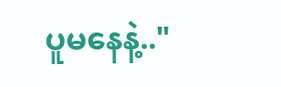ပူမနေနဲ့.."